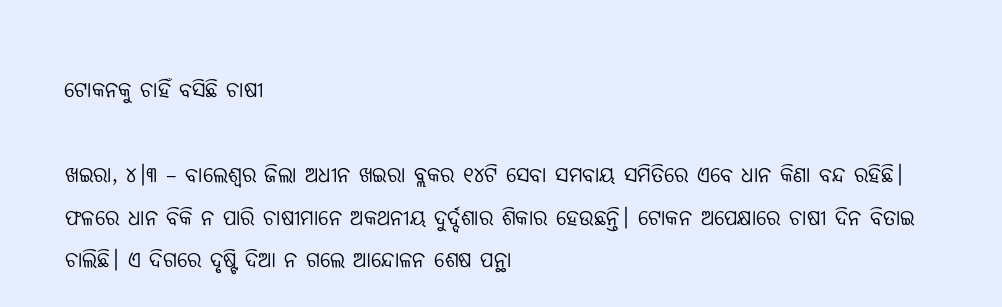ଟୋକନକୁ ଚାହିଁ ବସିଛି ଚାଷୀ

ଖଇରା, ୪।୩ – ବାଲେଶ୍ୱର ଜିଲା ଅଧୀନ ଖଇରା ବ୍ଲକର ୧୪ଟି ସେବା ସମବାୟ ସମିତିରେ ଏବେ ଧାନ କିଣା ବନ୍ଦ ରହିଛି। ଫଳରେ ଧାନ ବିକି ନ ପାରି ଚାଷୀମାନେ ଅକଥନୀୟ ଦୁର୍ଦ୍ଦଶାର ଶିକାର ହେଉଛନ୍ତି। ଟୋକନ ଅପେକ୍ଷାରେ ଚାଷୀ ଦିନ ବିତାଇ ଚାଲିଛି। ଏ ଦିଗରେ ଦୃଷ୍ଟି ଦିଆ ନ ଗଲେ ଆନ୍ଦୋଳନ ଶେଷ ପନ୍ଥା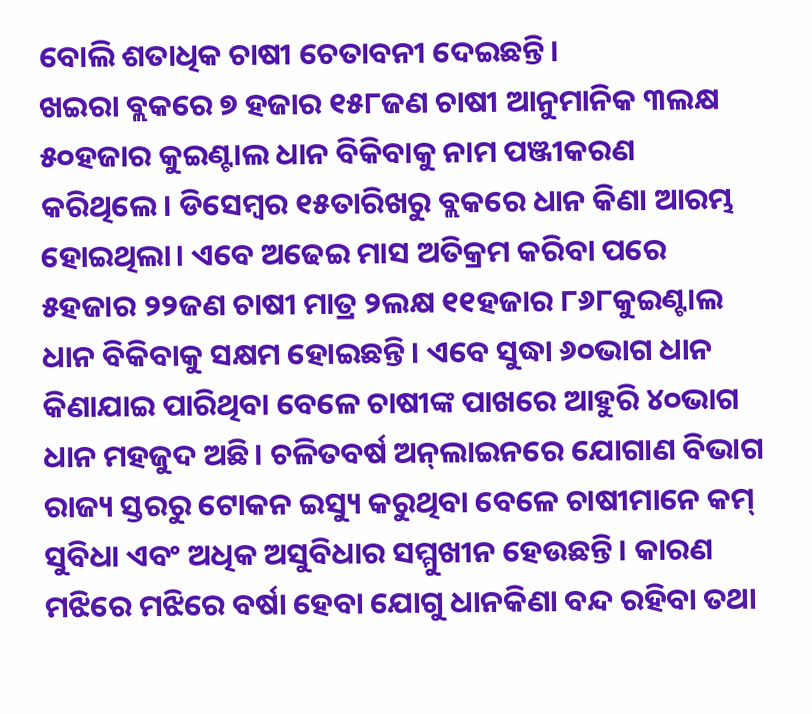ବୋଲି ଶତାଧିକ ଚାଷୀ ଚେତାବନୀ ଦେଇଛନ୍ତି।
ଖଇରା ବ୍ଲକରେ ୭ ହଜାର ୧୫୮ଜଣ ଚାଷୀ ଆନୁମାନିକ ୩ଲକ୍ଷ ୫୦ହଜାର କୁଇଣ୍ଟାଲ ଧାନ ବିକିବାକୁ ନାମ ପଞ୍ଜୀକରଣ କରିଥିଲେ। ଡିସେମ୍ବର ୧୫ତାରିଖରୁ ବ୍ଲକରେ ଧାନ କିଣା ଆରମ୍ଭ ହୋଇଥିଲା। ଏବେ ଅଢେଇ ମାସ ଅତିକ୍ରମ କରିବା ପରେ ୫ହଜାର ୨୨ଜଣ ଚାଷୀ ମାତ୍ର ୨ଲକ୍ଷ ୧୧ହଜାର ୮୬୮କୁଇଣ୍ଟାଲ ଧାନ ବିକିବାକୁ ସକ୍ଷମ ହୋଇଛନ୍ତି। ଏବେ ସୁଦ୍ଧା ୬୦ଭାଗ ଧାନ କିଣାଯାଇ ପାରିଥିବା ବେଳେ ଚାଷୀଙ୍କ ପାଖରେ ଆହୁରି ୪୦ଭାଗ ଧାନ ମହଜୁଦ ଅଛି। ଚଳିତବର୍ଷ ଅନ୍‌ଲାଇନରେ ଯୋଗାଣ ବିଭାଗ ରାଜ୍ୟ ସ୍ତରରୁ ଟୋକନ ଇସ୍ୟୁ କରୁଥିବା ବେଳେ ଚାଷୀମାନେ କମ୍‌ ସୁବିଧା ଏବଂ ଅଧିକ ଅସୁବିଧାର ସମ୍ମୁଖୀନ ହେଉଛନ୍ତି। କାରଣ ମଝିରେ ମଝିରେ ବର୍ଷା ହେବା ଯୋଗୁ ଧାନକିଣା ବନ୍ଦ ରହିବା ତଥା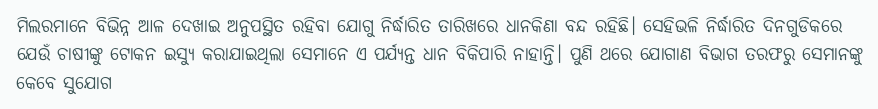ମିଲରମାନେ ବିଭିନ୍ନ ଆଳ ଦେଖାଇ ଅନୁପସ୍ଥିତ ରହିବା ଯୋଗୁ ନିର୍ଦ୍ଧାରିତ ତାରିଖରେ ଧାନକିଣା ବନ୍ଦ ରହିଛି। ସେହିଭଳି ନିର୍ଦ୍ଧାରିତ ଦିନଗୁଡିକରେ ଯେଉଁ ଚାଷୀଙ୍କୁ ଟୋକନ ଇସ୍ୟୁ କରାଯାଇଥିଲା ସେମାନେ ଏ ପର୍ଯ୍ୟନ୍ତ ଧାନ ବିକିପାରି ନାହାନ୍ତି। ପୁଣି ଥରେ ଯୋଗାଣ ବିଭାଗ ତରଫରୁ ସେମାନଙ୍କୁ କେବେ ସୁଯୋଗ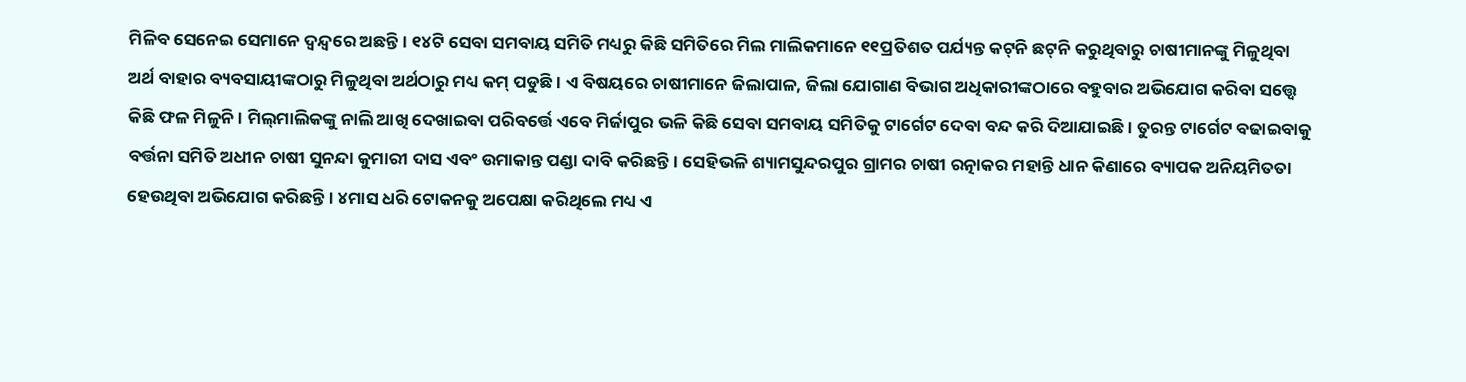ମିଳିବ ସେନେଇ ସେମାନେ ଦ୍ୱନ୍ଦ୍ୱରେ ଅଛନ୍ତି। ୧୪ଟି ସେବା ସମବାୟ ସମିତି ମଧ୍ୟରୁ କିଛି ସମିତିରେ ମିଲ ମାଲିକମାନେ ୧୧ପ୍ରତିଶତ ପର୍ଯ୍ୟନ୍ତ କଟ୍‌ନି ଛଟ୍‌ନି କରୁଥିବାରୁ ଚାଷୀମାନଙ୍କୁ ମିଳୁଥିବା ଅର୍ଥ ବାହାର ବ୍ୟବସାୟୀଙ୍କଠାରୁ ମିଳୁଥିବା ଅର୍ଥଠାରୁ ମଧ୍ୟ କମ୍‌ ପଡୁଛି। ଏ ବିଷୟରେ ଚାଷୀମାନେ ଜିଲାପାଳ, ଜିଲା ଯୋଗାଣ ବିଭାଗ ଅଧିକାରୀଙ୍କଠାରେ ବହୁବାର ଅଭିଯୋଗ କରିବା ସତ୍ତ୍ୱେ କିଛି ଫଳ ମିଳୁନି। ମିଲ୍‌ମାଲିକଙ୍କୁ ନାଲି ଆଖି ଦେଖାଇବା ପରିବର୍ତ୍ତେ ଏବେ ମିର୍ଜାପୁର ଭଳି କିଛି ସେବା ସମବାୟ ସମିତିକୁ ଟାର୍ଗେଟ ଦେବା ବନ୍ଦ କରି ଦିଆଯାଇଛି। ତୁରନ୍ତ ଟାର୍ଗେଟ ବଢାଇବାକୁ ବର୍ତ୍ତନା ସମିତି ଅଧୀନ ଚାଷୀ ସୁନନ୍ଦା କୁମାରୀ ଦାସ ଏବଂ ଉମାକାନ୍ତ ପଣ୍ଡା ଦାବି କରିଛନ୍ତି। ସେହିଭଳି ଶ୍ୟାମସୁନ୍ଦରପୁର ଗ୍ରାମର ଚାଷୀ ରତ୍ନାକର ମହାନ୍ତି ଧାନ କିଣାରେ ବ୍ୟାପକ ଅନିୟମିତତା ହେଉଥିବା ଅଭିଯୋଗ କରିଛନ୍ତି। ୪ମାସ ଧରି ଟୋକନକୁ ଅପେକ୍ଷା କରିଥିଲେ ମଧ୍ୟ ଏ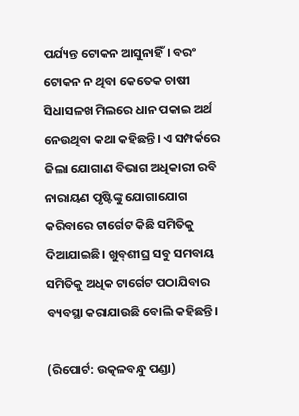ପର୍ଯ୍ୟନ୍ତ ଟୋକନ ଆସୁନାହିଁ। ବରଂ ଟୋକନ ନ ଥିବା କେତେକ ଚାଷୀ ସିଧାସଳଖ ମିଲରେ ଧାନ ପକାଇ ଅର୍ଥ ନେଉଥିବା କଥା କହିଛନ୍ତି। ଏ ସମ୍ପର୍କରେ ଜିଲା ଯୋଗାଣ ବିଭାଗ ଅଧିକାରୀ ରବି ନାରାୟଣ ପୃଷ୍ଟିଙ୍କୁ ଯୋଗାଯୋଗ କରିବାରେ ଟାର୍ଗେଟ କିଛି ସମିତିକୁ ଦିଆଯାଇଛି। ଖୁବ୍‌ଶୀଘ୍ର ସବୁ ସମବାୟ ସମିତିକୁ ଅଧିକ ଟାର୍ଗେଟ ପଠାଯିବାର ବ୍ୟବସ୍ଥା କରାଯାଉଛି ବୋଲି କହିଛନ୍ତି।

(ରିପୋର୍ଟ: ଉତ୍କଳବନ୍ଧୁ ପଣ୍ଡା)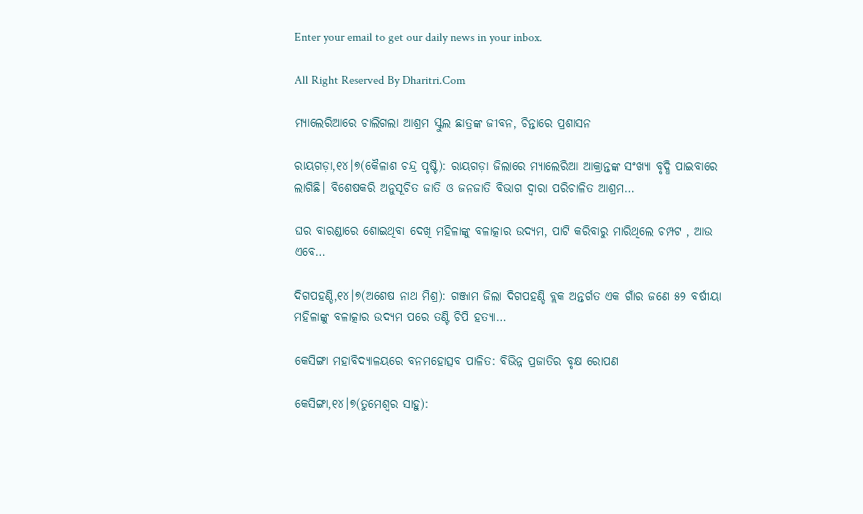Enter your email to get our daily news in your inbox.

All Right Reserved By Dharitri.Com

ମ୍ୟାଲେରିଆରେ ଚାଲିଗଲା ଆଶ୍ରମ ସ୍କୁଲ ଛାତ୍ରଙ୍କ ଜୀବନ, ଚିନ୍ତାରେ ପ୍ରଶାସନ

ରାୟଗଡ଼ା,୧୪।୭(କୈଳାଶ ଚନ୍ଦ୍ର ପୃଷ୍ଟି): ରାୟଗଡ଼ା ଜିଲାରେ ମ୍ୟାଲେରିଆ ଆକ୍ରାନ୍ତଙ୍କ ସଂଖ୍ୟା ବୃଦ୍ଧି ପାଇବାରେ ଲାଗିଛି। ବିଶେଷକରି ଅନୁସୂଚିତ ଜାତି ଓ ଜନଜାତି ବିଭାଗ ଦ୍ୱାରା ପରିଚାଳିତ ଆଶ୍ରମ…

ଘର ବାରଣ୍ଡାରେ ଶୋଇଥିବା ଦେଖି ମହିଳାଙ୍କୁ ବଳାତ୍କାର ଉଦ୍ୟମ, ପାଟି କରିବାରୁ ମାରିଥିଲେ ଚମ୍ପଟ , ଆଉ ଏବେ…

ଦିଗପହଣ୍ଡି,୧୪।୭(ଅଶେଷ ନାଥ ମିଶ୍ର): ଗଞ୍ଜାମ ଜିଲା ଦିଗପହଣ୍ଡି ବ୍ଲକ ଅନ୍ତର୍ଗତ ଏକ ଗାଁର ଜଣେ ୫୨ ବର୍ଷୀୟା ମହିଳାଙ୍କୁ ବଳାତ୍କାର ଉଦ୍ୟମ ପରେ ତଣ୍ଟି ଚିପି ହତ୍ୟା…

କେସିଙ୍ଗା ମହାବିଦ୍ୟାଳୟରେ ବନମହୋତ୍ସବ ପାଳିତ: ବିଭିନ୍ନ ପ୍ରଜାତିର ବୃକ୍ଷ ରୋପଣ

କେସିଙ୍ଗା,୧୪।୭(ତୁମେଶ୍ୱର ସାହୁ):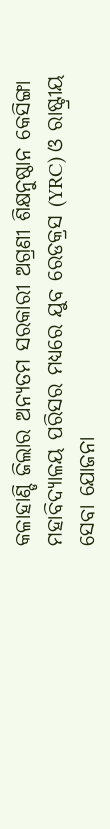କଳାହାଣ୍ଡି ଜିଲାର ଅନ୍ୟତମ ସରକାରୀ ଅଗ୍ରଣୀ ଶିକ୍ଷନୁଷ୍ଠାନ କେସିଙ୍ଗା ମହାବିଦ୍ୟାଳୟ ପରିସର ମଧ୍ୟରେ ଯୁବ ରେଡକ୍ରସ (YRC) ଓ ରାଷ୍ଟ୍ରୀୟ ସେବା ଯୋଜନା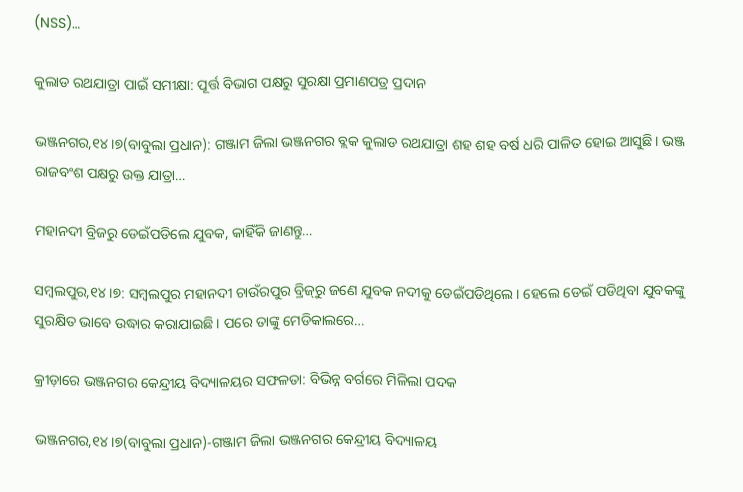(NSS)…

କୁଲାଡ ରଥଯାତ୍ରା ପାଇଁ ସମୀକ୍ଷା: ପୂର୍ତ୍ତ ବିଭାଗ ପକ୍ଷରୁ ସୁରକ୍ଷା ପ୍ରମାଣପତ୍ର ପ୍ରଦାନ

ଭଞ୍ଜନଗର,୧୪।୭(ବାବୁଲା ପ୍ରଧାନ): ଗଞ୍ଜାମ ଜିଲା ଭଞ୍ଜନଗର ବ୍ଲକ କୁଲାଡ ରଥଯାତ୍ରା ଶହ ଶହ ବର୍ଷ ଧରି ପାଳିତ ହୋଇ ଆସୁଛି। ଭଞ୍ଜ ରାଜବଂଶ ପକ୍ଷରୁ ଉକ୍ତ ଯାତ୍ରା…

ମହାନଦୀ ବ୍ରିଜରୁ ଡେଇଁପଡିଲେ ଯୁବକ, କାହିଁକି ଜାଣନ୍ତୁ…

ସମ୍ବଲପୁର,୧୪।୭: ସମ୍ବଲପୁର ମହାନଦୀ ଚାଉଁରପୁର ବ୍ରିଜ୍‌ରୁ ଜଣେ ଯୁବକ ନଦୀକୁ ଡେଇଁପଡିଥିଲେ। ହେଲେ ଡେଇଁ ପଡିଥିବା ଯୁବକଙ୍କୁ ସୁରକ୍ଷିତ ଭାବେ ଉଦ୍ଧାର କରାଯାଇଛି। ପରେ ତାଙ୍କୁ ମେଡିକାଲରେ…

କ୍ରୀଡ଼ାରେ ଭଞ୍ଜନଗର କେନ୍ଦ୍ରୀୟ ବିଦ୍ୟାଳୟର ସଫଳତା: ବିଭିନ୍ନ ବର୍ଗରେ ମିଳିଲା ପଦକ

ଭଞ୍ଜନଗର,୧୪।୭(ବାବୁଲା ପ୍ରଧାନ)-ଗଞ୍ଜାମ ଜିଲା ଭଞ୍ଜନଗର କେନ୍ଦ୍ରୀୟ ବିଦ୍ୟାଳୟ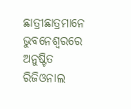ଛାତ୍ରୀଛାତ୍ରମାନେ ଭୁବନେଶ୍ୱରରେ ଅନୁଷ୍ଟିତ ରିଜିଓନାଲ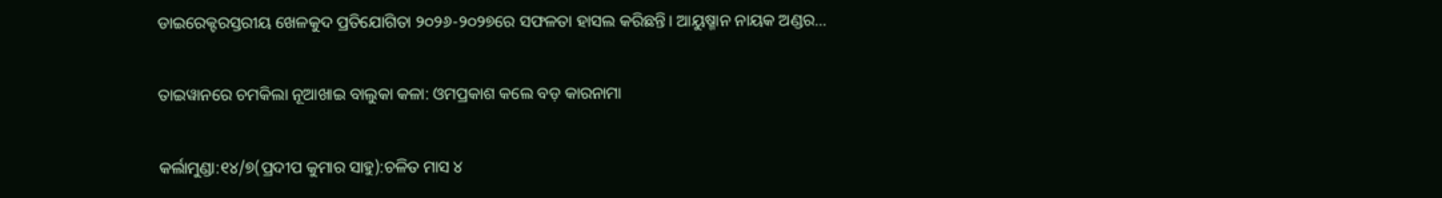ଡାଇରେକ୍ଟରସ୍ତରୀୟ ଖେଳକୁଦ ପ୍ରତିଯୋଗିତା ୨୦୨୬-୨୦୨୭ରେ ସଫଳତା ହାସଲ କରିଛନ୍ତି। ଆୟୁଷ୍ମାନ ନାୟକ ଅଣ୍ଡର…

ତାଇୱାନରେ ଚମକିଲା ନୂଆଖାଇ ବାଲୁକା କଳା: ଓମପ୍ରକାଶ କଲେ ବଡ଼ କାରନାମା

କର୍ଲାମୁଣ୍ଡା:୧୪/୭(ପ୍ରଦୀପ କୁମାର ସାହୁ):ଚଳିତ ମାସ ୪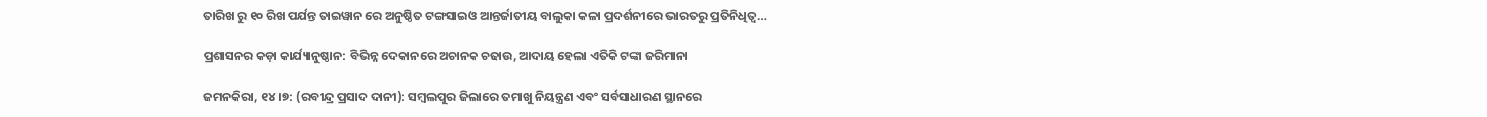ତାରିଖ ରୁ ୧୦ ରିଖ ପର୍ଯନ୍ତ ତାଇୱାନ ରେ ଅନୁଷ୍ଠିତ ଟଙ୍ଗସାଇଓ ଆନ୍ତର୍ଜାତୀୟ ବାଲୁକା କଳା ପ୍ରଦର୍ଶନୀରେ ଭାରତରୁ ପ୍ରତିନିଧିତ୍ୱ…

ପ୍ରଶାସନର କଡ଼ା କାର୍ଯ୍ୟାନୁଷ୍ଠାନ: ବିଭିନ୍ନ ଦେକାନରେ ଅଚାନକ ଚଢାଉ, ଆଦାୟ ହେଲା ଏତିକି ଟଙ୍କା ଜରିମାନା

ଜମନକିରା, ୧୪।୭: (ରବୀନ୍ଦ୍ର ପ୍ରସାଦ ଦାନୀ): ସମ୍ବଲପୁର ଜିଲାରେ ତମାଖୁ ନିୟନ୍ତ୍ରଣ ଏବଂ ସର୍ବସାଧାରଣ ସ୍ଥାନରେ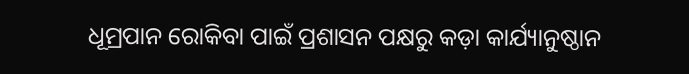ଧୂମ୍ରପାନ ରୋକିବା ପାଇଁ ପ୍ରଶାସନ ପକ୍ଷରୁ କଡ଼ା କାର୍ଯ୍ୟାନୁଷ୍ଠାନ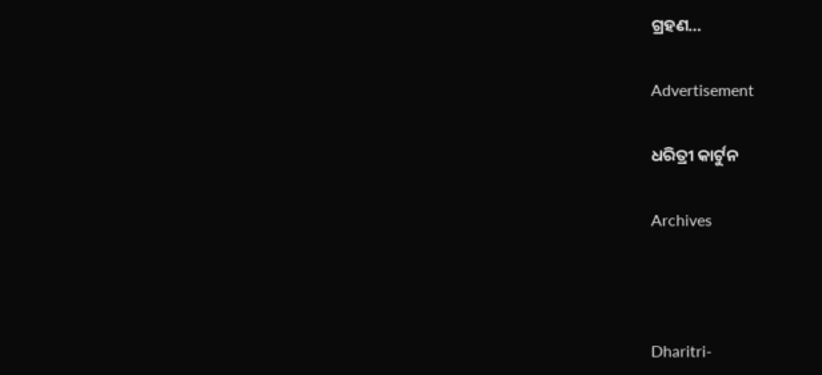ଗ୍ରହଣ…

Advertisement

ଧରିତ୍ରୀ କାର୍ଟୁନ

Archives



Dharitri-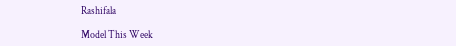Rashifala

Model This Week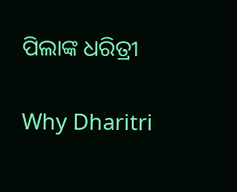ପିଲାଙ୍କ ଧରିତ୍ରୀ

Why Dharitri